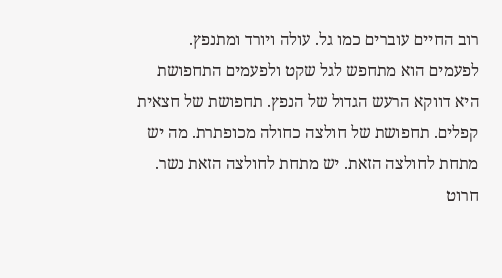רוב החיים עוברים כמו גל. עולה ויורד ומתנפץ. לפעמים הוא מתחפש לגל שקט ולפעמים התחפושת היא דווקא הרעש הגדול של הנפץ. תחפושת של חצאית קפלים. תחפושת של חולצה כחולה מכופתרת. מה יש מתחת לחולצה הזאת. יש מתחת לחולצה הזאת נשר. חרוט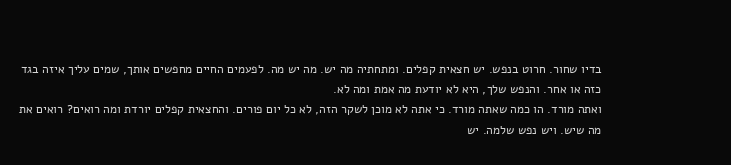בדיו שחור. חרוט בנפש. יש חצאית קפלים. ומתחתיה מה יש. מה יש מה. לפעמים החיים מחפשים אותך, שמים עליך איזה בגד כזה או אחר. והנפש שלך, היא לא יודעת מה אמת ומה לא.
ואתה מורד. הו כמה שאתה מורד. כי אתה לא מוכן לשקר הזה, לא כל יום פורים. והחצאית קפלים יורדת ומה רואים? רואים את מה שיש. ויש נפש שלמה. יש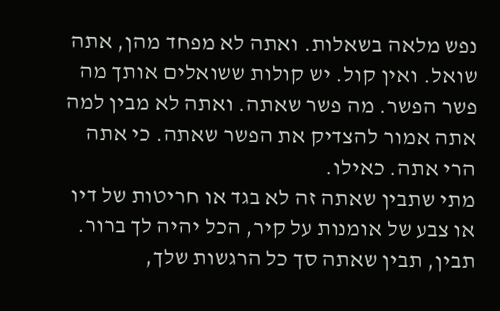נפש מלאה בשאלות. ואתה לא מפחד מהן, אתה שואל. ואין קול. יש קולות ששואלים אותך מה פשר הפשר. מה פשר שאתה. ואתה לא מבין למה אתה אמור להצדיק את הפשר שאתה. כי אתה הרי אתה. כאילו.
מתי שתבין שאתה זה לא בגד או חריטות של דיו או צבע של אומנות על קיר, הכל יהיה לך ברור. תבין, תבין שאתה סך כל הרגשות שלך,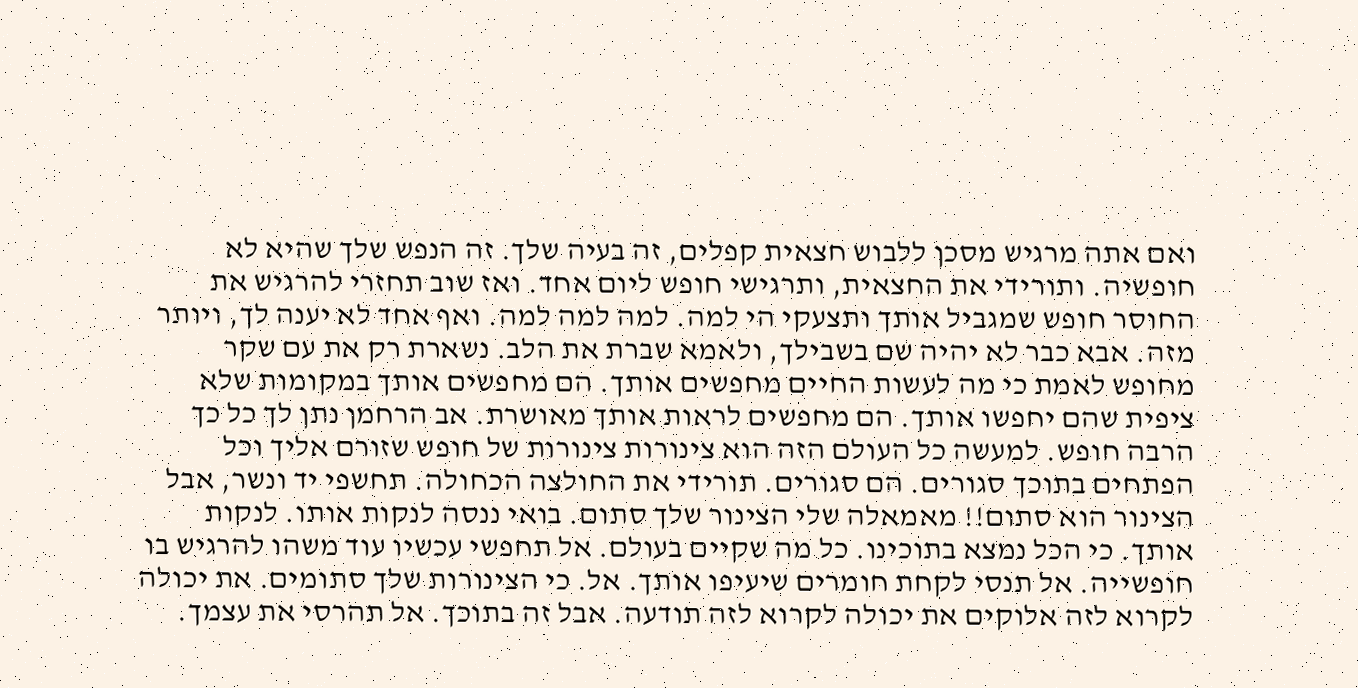ואם אתה מרגיש מסכן ללבוש חצאית קפלים, זה בעיה שלך. זה הנפש שלך שהיא לא חופשיה. ותורידי את החצאית, ותרגישי חופש ליום אחד. ואז שוב תחזרי להרגיש את החוסר חופש שמגביל אותך ותצעקי הי למה. למה למה למה. ואף אחד לא יענה לך, ויותר מזה. אבא כבר לא יהיה שם בשבילך, ולאמא שברת את הלב. נשארת רק את עם שקר מחופש לאמת כי מה לעשות החיים מחפשים אותך. הם מחפשים אותך במקומות שלא ציפית שהם יחפשו אותך. הם מחפשים לראות אותך מאושרת. אב הרחמן נתן לך כל כך הרבה חופש. למעשה כל העולם הזה הוא צינורות צינורות של חופש שזורם אליך וכל הפתחים בתוכך סגורים. הם סגורים. תורידי את החולצה הכחולה. תחשפי יד ונשר, אבל הצינור הוא סתום!! מאמאלה שלי הצינור שלך סתום. בואי ננסה לנקות אותו. לנקות אותך. כי הכל נמצא בתוכינו. כל מה שקיים בעולם. אל תחפשי עכשיו עוד משהו להרגיש בו חופשייה. אל תנסי לקחת חומרים שיעיפו אותך. אל. כי הצינורות שלך סתומים. את יכולה לקרוא לזה אלוקים את יכולה לקרוא לזה תודעה. אבל זה בתוכך. אל תהרסי את עצמך.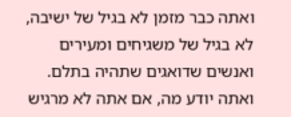ואתה כבר מזמן לא בגיל של ישיבה, לא בגיל של משגיחים ומעירים ואנשים שדואגים שתהיה בתלם. ואתה יודע מה, אם אתה לא מרגיש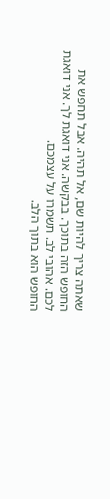שאתה צריך להיות שם, אל תהיה. אבל תחפש את החופש הזה בתוכך. בבקשה. אני דואגת לך. אני דואגת לכם. אהובי לב. תשמרו על עצמכם.
החופש הוא בתוך הלב.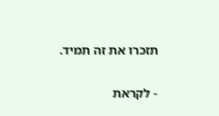תזכרו את זה תמיד.

- לקראת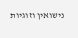נישואין וזוגיות